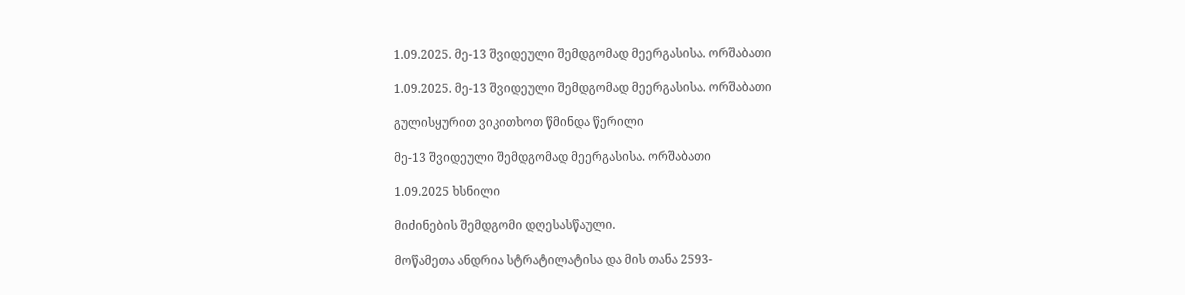1.09.2025. მე-13 შვიდეული შემდგომად მეერგასისა. ორშაბათი

1.09.2025. მე-13 შვიდეული შემდგომად მეერგასისა. ორშაბათი

გულისყურით ვიკითხოთ წმინდა წერილი

მე-13 შვიდეული შემდგომად მეერგასისა. ორშაბათი

1.09.2025 ხსნილი

მიძინების შემდგომი დღესასწაული.

მოწამეთა ანდრია სტრატილატისა და მის თანა 2593-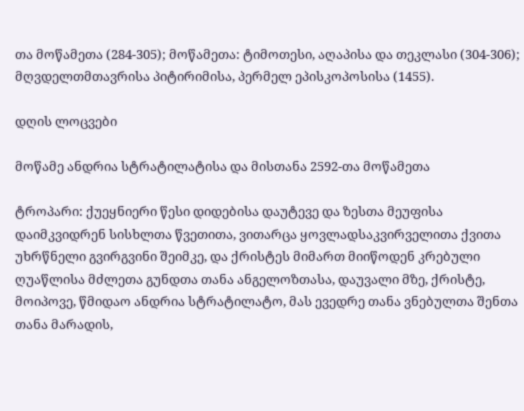თა მოწამეთა (284-305); მოწამეთა: ტიმოთესი, აღაპისა და თეკლასი (304-306); მღვდელთმთავრისა პიტირიმისა, პერმელ ეპისკოპოსისა (1455).

დღის ლოცვები

მოწამე ანდრია სტრატილატისა და მისთანა 2592-თა მოწამეთა

ტროპარი: ქუეყნიერი წესი დიდებისა დაუტევე და ზესთა მეუფისა დაიმკვიდრენ სისხლთა წვეთითა, ვითარცა ყოვლადსაკვირველითა ქვითა უხრწნელი გვირგვინი შეიმკე, და ქრისტეს მიმართ მიიწოდენ კრებული ღუაწლისა მძლეთა გუნდთა თანა ანგელოზთასა, დაუვალი მზე, ქრისტე, მოიპოვე, წმიდაო ანდრია სტრატილატო, მას ევედრე თანა ვნებულთა შენთა თანა მარადის,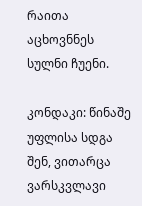რაითა აცხოვნნეს სულნი ჩუენი.

კონდაკი: წინაშე უფლისა სდგა შენ, ვითარცა ვარსკვლავი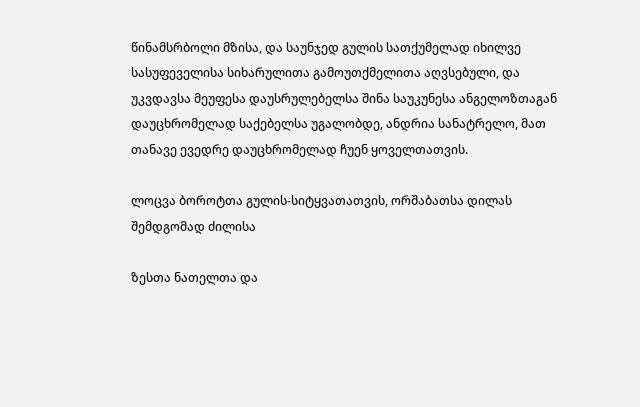წინამსრბოლი მზისა, და საუნჯედ გულის სათქუმელად იხილვე სასუფეველისა სიხარულითა გამოუთქმელითა აღვსებული, და უკვდავსა მეუფესა დაუსრულებელსა შინა საუკუნესა ანგელოზთაგან დაუცხრომელად საქებელსა უგალობდე, ანდრია სანატრელო, მათ თანავე ევედრე დაუცხრომელად ჩუენ ყოველთათვის.

ლოცვა ბოროტთა გულის-სიტყვათათვის, ორშაბათსა დილას შემდგომად ძილისა

ზესთა ნათელთა და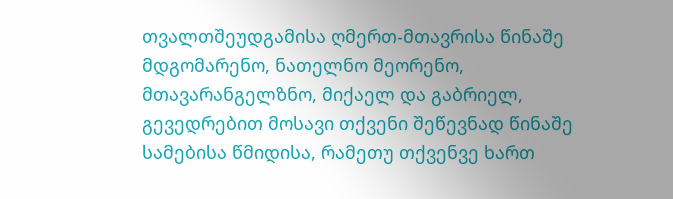თვალთშეუდგამისა ღმერთ-მთავრისა წინაშე მდგომარენო, ნათელნო მეორენო, მთავარანგელზნო, მიქაელ და გაბრიელ, გევედრებით მოსავი თქვენი შეწევნად წინაშე სამებისა წმიდისა, რამეთუ თქვენვე ხართ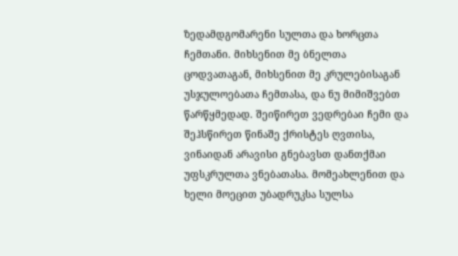ზედამდგომარენი სულთა და ხორცთა ჩემთანი. მიხსენით მე ბნელთა ცოდვათაგან, მიხსენით მე კრულებისაგან უსჯულოებათა ჩემთასა, და ნუ მიმიშვებთ წარწყმედად. შეიწირეთ ვედრებაი ჩემი და შეჰსწირეთ წინაშე ქრისტეს ღვთისა, ვინაიდან არავისი გნებავსთ დანთქმაი უფსკრულთა ვნებათასა. მომეახლენით და ხელი მოეცით უბადრუკსა სულსა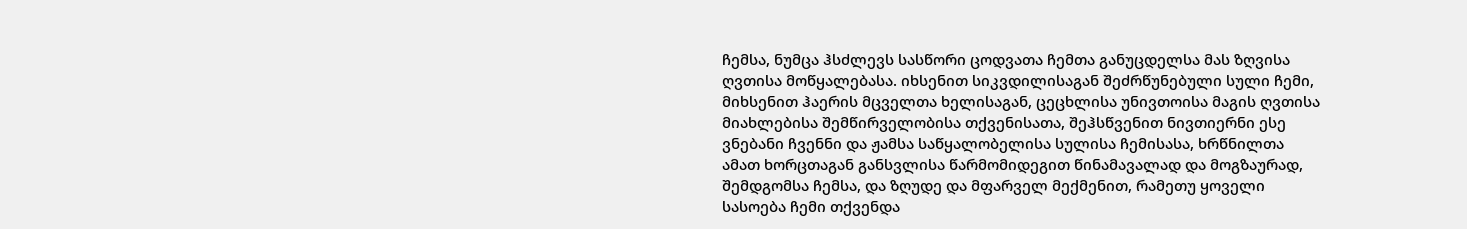ჩემსა, ნუმცა ჰსძლევს სასწორი ცოდვათა ჩემთა განუცდელსა მას ზღვისა ღვთისა მოწყალებასა. იხსენით სიკვდილისაგან შეძრწუნებული სული ჩემი, მიხსენით ჰაერის მცველთა ხელისაგან, ცეცხლისა უნივთოისა მაგის ღვთისა მიახლებისა შემწირველობისა თქვენისათა, შეჰსწვენით ნივთიერნი ესე ვნებანი ჩვენნი და ჟამსა საწყალობელისა სულისა ჩემისასა, ხრწნილთა ამათ ხორცთაგან განსვლისა წარმომიდეგით წინამავალად და მოგზაურად, შემდგომსა ჩემსა, და ზღუდე და მფარველ მექმენით, რამეთუ ყოველი სასოება ჩემი თქვენდა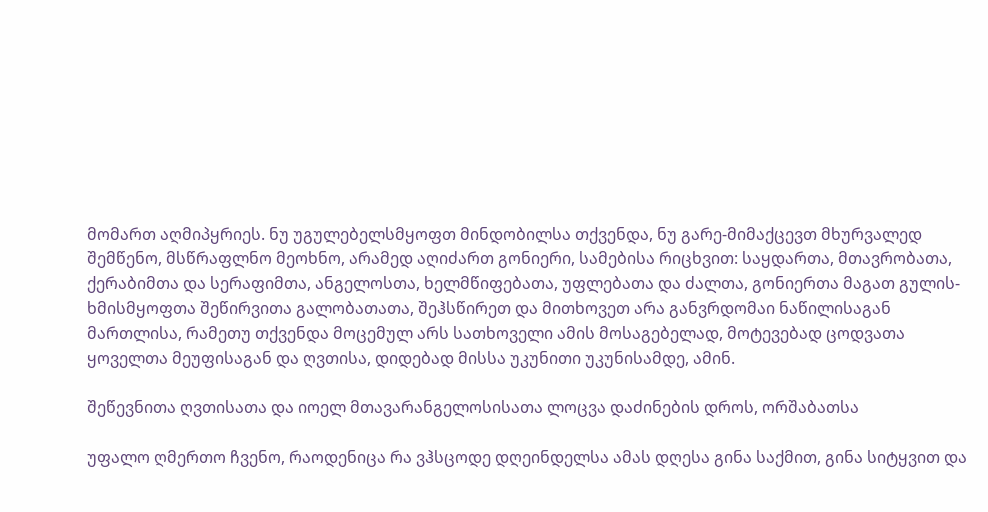მომართ აღმიპყრიეს. ნუ უგულებელსმყოფთ მინდობილსა თქვენდა, ნუ გარე-მიმაქცევთ მხურვალედ შემწენო, მსწრაფლნო მეოხნო, არამედ აღიძართ გონიერი, სამებისა რიცხვით: საყდართა, მთავრობათა, ქერაბიმთა და სერაფიმთა, ანგელოსთა, ხელმწიფებათა, უფლებათა და ძალთა, გონიერთა მაგათ გულის-ხმისმყოფთა შეწირვითა გალობათათა, შეჰსწირეთ და მითხოვეთ არა განვრდომაი ნაწილისაგან მართლისა, რამეთუ თქვენდა მოცემულ არს სათხოველი ამის მოსაგებელად, მოტევებად ცოდვათა ყოველთა მეუფისაგან და ღვთისა, დიდებად მისსა უკუნითი უკუნისამდე, ამინ.

შეწევნითა ღვთისათა და იოელ მთავარანგელოსისათა ლოცვა დაძინების დროს, ორშაბათსა

უფალო ღმერთო ჩვენო, რაოდენიცა რა ვჰსცოდე დღეინდელსა ამას დღესა გინა საქმით, გინა სიტყვით და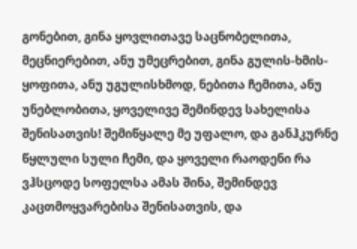გონებით, გინა ყოვლითავე საცნობელითა, მეცნიერებით, ანუ უმეცრებით, გინა გულის-ხმის-ყოფითა, ანუ უგულისხმოდ, ნებითა ჩემითა, ანუ უნებლობითა, ყოველივე შემინდევ სახელისა შენისათვის! შემიწყალე მე უფალო, და განჰკურნე წყლული სული ჩემი, და ყოველი რაოდენი რა ვჰსცოდე სოფელსა ამას შინა, შემინდევ კაცთმოყვარებისა შენისათვის, და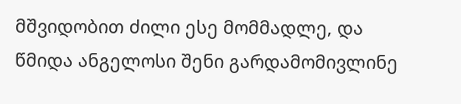მშვიდობით ძილი ესე მომმადლე, და წმიდა ანგელოსი შენი გარდამომივლინე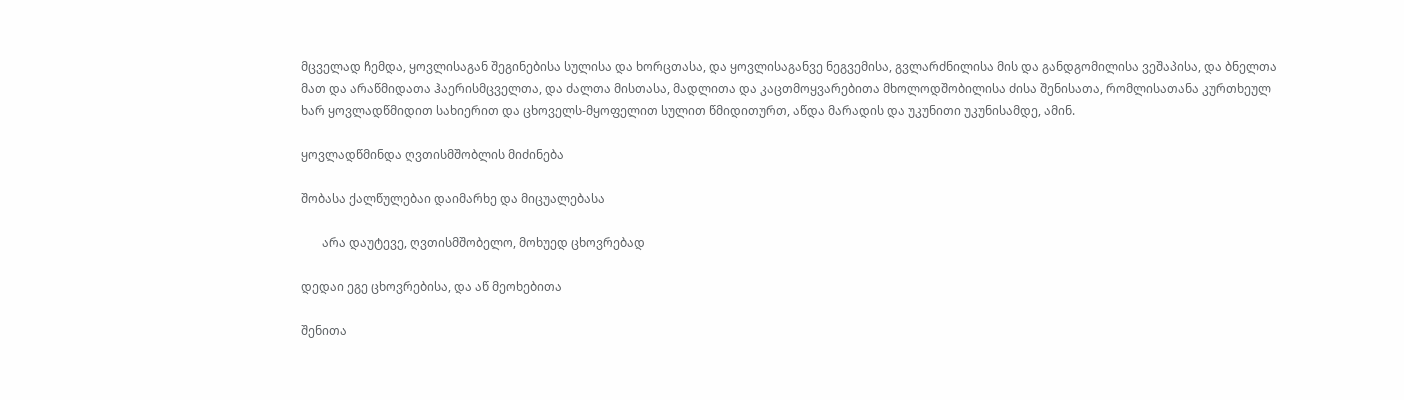მცველად ჩემდა, ყოვლისაგან შეგინებისა სულისა და ხორცთასა, და ყოვლისაგანვე ნეგვემისა, გვლარძნილისა მის და განდგომილისა ვეშაპისა, და ბნელთა მათ და არაწმიდათა ჰაერისმცველთა, და ძალთა მისთასა, მადლითა და კაცთმოყვარებითა მხოლოდშობილისა ძისა შენისათა, რომლისათანა კურთხეულ ხარ ყოვლადწმიდით სახიერით და ცხოველს-მყოფელით სულით წმიდითურთ, აწდა მარადის და უკუნითი უკუნისამდე, ამინ.

ყოვლადწმინდა ღვთისმშობლის მიძინება

შობასა ქალწულებაი დაიმარხე და მიცუალებასა

       არა დაუტევე, ღვთისმშობელო, მოხუედ ცხოვრებად

დედაი ეგე ცხოვრებისა, და აწ მეოხებითა

შენითა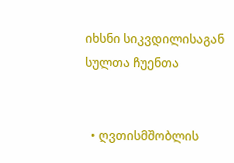იხსნი სიკვდილისაგან სულთა ჩუენთა


  • ღვთისმშობლის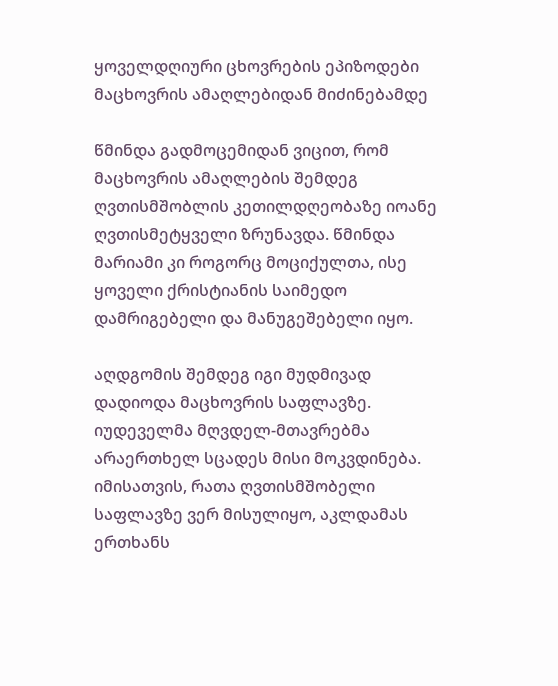ყოველდღიური ცხოვრების ეპიზოდები მაცხოვრის ამაღლებიდან მიძინებამდე

წმინდა გადმოცემიდან ვიცით, რომ მაცხოვრის ამაღლების შემდეგ ღვთისმშობლის კეთილდღეობაზე იოანე ღვთისმეტყველი ზრუნავდა. წმინდა მარიამი კი როგორც მოციქულთა, ისე ყოველი ქრისტიანის საიმედო დამრიგებელი და მანუგეშებელი იყო.

აღდგომის შემდეგ იგი მუდმივად დადიოდა მაცხოვრის საფლავზე. იუდეველმა მღვდელ-მთავრებმა არაერთხელ სცადეს მისი მოკვდინება. იმისათვის, რათა ღვთისმშობელი საფლავზე ვერ მისულიყო, აკლდამას ერთხანს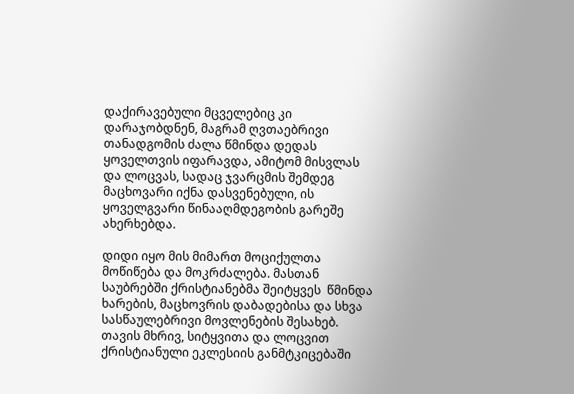დაქირავებული მცველებიც კი დარაჯობდნენ, მაგრამ ღვთაებრივი თანადგომის ძალა წმინდა დედას ყოველთვის იფარავდა, ამიტომ მისვლას და ლოცვას, სადაც ჯვარცმის შემდეგ მაცხოვარი იქნა დასვენებული, ის ყოველგვარი წინააღმდეგობის გარეშე ახერხებდა.

დიდი იყო მის მიმართ მოციქულთა მოწიწება და მოკრძალება. მასთან საუბრებში ქრისტიანებმა შეიტყვეს  წმინდა ხარების, მაცხოვრის დაბადებისა და სხვა სასწაულებრივი მოვლენების შესახებ. თავის მხრივ, სიტყვითა და ლოცვით ქრისტიანული ეკლესიის განმტკიცებაში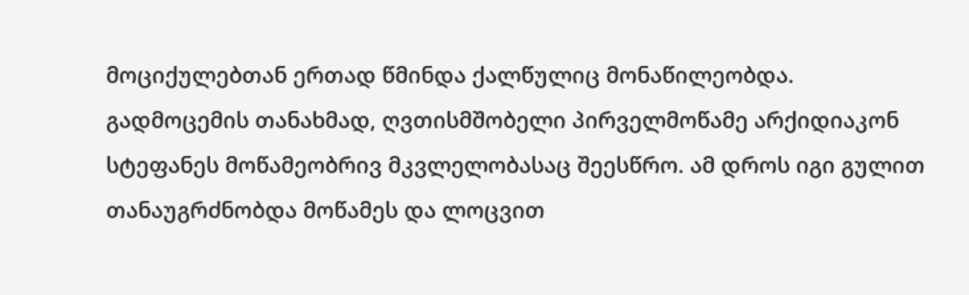მოციქულებთან ერთად წმინდა ქალწულიც მონაწილეობდა. გადმოცემის თანახმად, ღვთისმშობელი პირველმოწამე არქიდიაკონ სტეფანეს მოწამეობრივ მკვლელობასაც შეესწრო. ამ დროს იგი გულით თანაუგრძნობდა მოწამეს და ლოცვით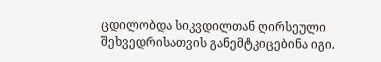ცდილობდა სიკვდილთან ღირსეული შეხვედრისათვის განემტკიცებინა იგი.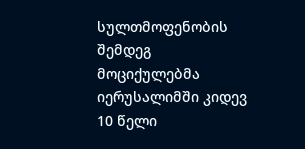სულთმოფენობის შემდეგ მოციქულებმა იერუსალიმში კიდევ 10 წელი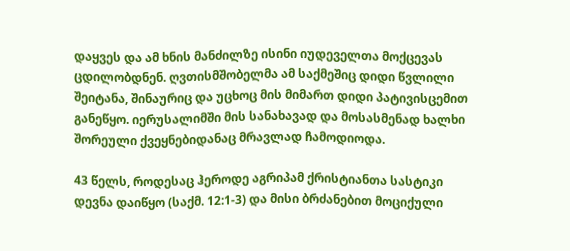დაყვეს და ამ ხნის მანძილზე ისინი იუდეველთა მოქცევას ცდილობდნენ. ღვთისმშობელმა ამ საქმეშიც დიდი წვლილი შეიტანა, შინაურიც და უცხოც მის მიმართ დიდი პატივისცემით განეწყო. იერუსალიმში მის სანახავად და მოსასმენად ხალხი შორეული ქვეყნებიდანაც მრავლად ჩამოდიოდა.

43 წელს, როდესაც ჰეროდე აგრიპამ ქრისტიანთა სასტიკი დევნა დაიწყო (საქმ. 12:1-3) და მისი ბრძანებით მოციქული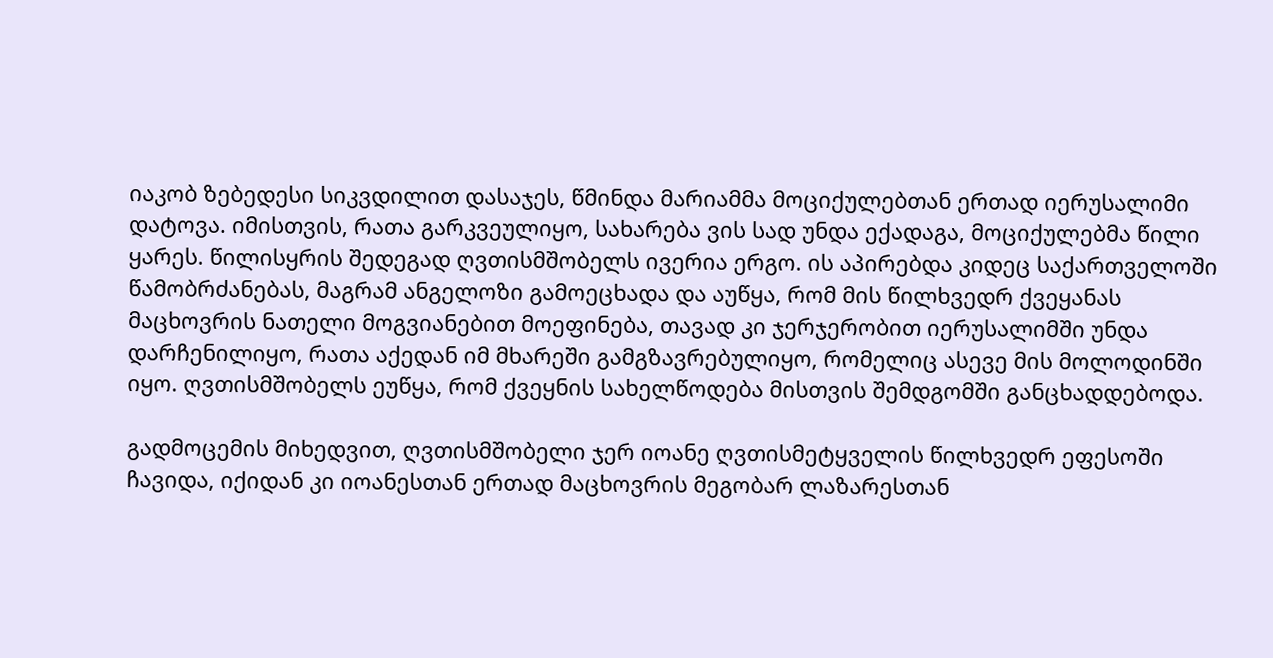იაკობ ზებედესი სიკვდილით დასაჯეს, წმინდა მარიამმა მოციქულებთან ერთად იერუსალიმი დატოვა. იმისთვის, რათა გარკვეულიყო, სახარება ვის სად უნდა ექადაგა, მოციქულებმა წილი ყარეს. წილისყრის შედეგად ღვთისმშობელს ივერია ერგო. ის აპირებდა კიდეც საქართველოში წამობრძანებას, მაგრამ ანგელოზი გამოეცხადა და აუწყა, რომ მის წილხვედრ ქვეყანას მაცხოვრის ნათელი მოგვიანებით მოეფინება, თავად კი ჯერჯერობით იერუსალიმში უნდა დარჩენილიყო, რათა აქედან იმ მხარეში გამგზავრებულიყო, რომელიც ასევე მის მოლოდინში იყო. ღვთისმშობელს ეუწყა, რომ ქვეყნის სახელწოდება მისთვის შემდგომში განცხადდებოდა.

გადმოცემის მიხედვით, ღვთისმშობელი ჯერ იოანე ღვთისმეტყველის წილხვედრ ეფესოში ჩავიდა, იქიდან კი იოანესთან ერთად მაცხოვრის მეგობარ ლაზარესთან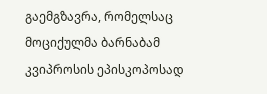გაემგზავრა, რომელსაც მოციქულმა ბარნაბამ კვიპროსის ეპისკოპოსად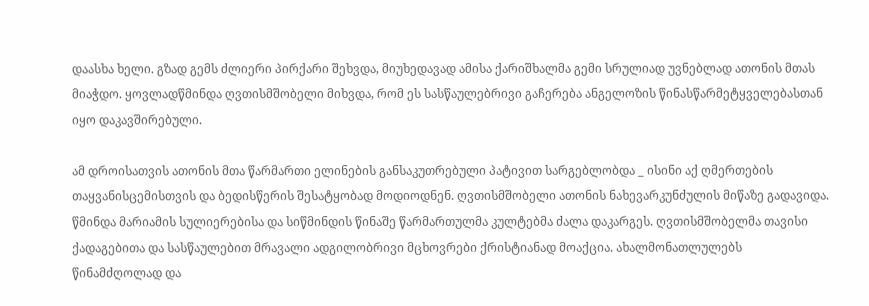დაასხა ხელი. გზად გემს ძლიერი პირქარი შეხვდა, მიუხედავად ამისა ქარიშხალმა გემი სრულიად უვნებლად ათონის მთას მიაჭდო. ყოვლადწმინდა ღვთისმშობელი მიხვდა, რომ ეს სასწაულებრივი გაჩერება ანგელოზის წინასწარმეტყველებასთან იყო დაკავშირებული.

ამ დროისათვის ათონის მთა წარმართი ელინების განსაკუთრებული პატივით სარგებლობდა _ ისინი აქ ღმერთების თაყვანისცემისთვის და ბედისწერის შესატყობად მოდიოდნენ. ღვთისმშობელი ათონის ნახევარკუნძულის მიწაზე გადავიდა. წმინდა მარიამის სულიერებისა და სიწმინდის წინაშე წარმართულმა კულტებმა ძალა დაკარგეს. ღვთისმშობელმა თავისი ქადაგებითა და სასწაულებით მრავალი ადგილობრივი მცხოვრები ქრისტიანად მოაქცია. ახალმონათლულებს წინამძღოლად და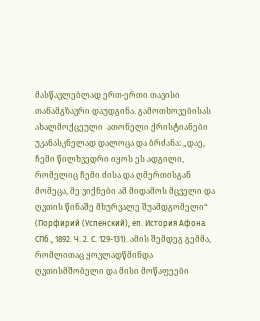მასწავლებლად ერთ-ერთი თავისი თანამგზავრი დაუდგინა. გამოთხოვებისას ახალმოქცეული  ათონელი ქრისტიანები უკანასკნელად დალოცა და ბრძანა: „დაე, ჩემი წილხვედრი იყოს ეს ადგილი, რომელიც ჩემი ძისა და ღმერთისგან მომეცა, მე ვიქნები ამ მიდამოს მცველი და ღვთის წინაშე მხურვალე შუამდგომელი“ (Порфирий (Успенский), еп. История Афона. СПб., 1892. Ч. 2. С. 129-131). ამის შემდეგ გემმა, რომლითაც ყოვლადწმინდა ღვთისმშობელი და მისი მოწაფეები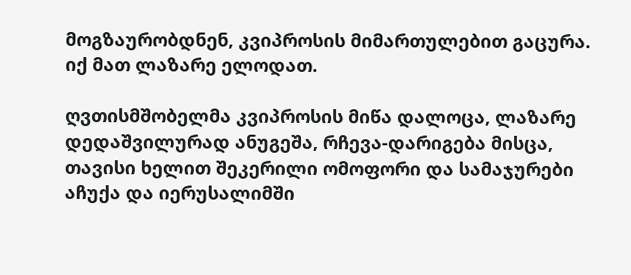მოგზაურობდნენ, კვიპროსის მიმართულებით გაცურა. იქ მათ ლაზარე ელოდათ.

ღვთისმშობელმა კვიპროსის მიწა დალოცა, ლაზარე დედაშვილურად ანუგეშა, რჩევა-დარიგება მისცა, თავისი ხელით შეკერილი ომოფორი და სამაჯურები აჩუქა და იერუსალიმში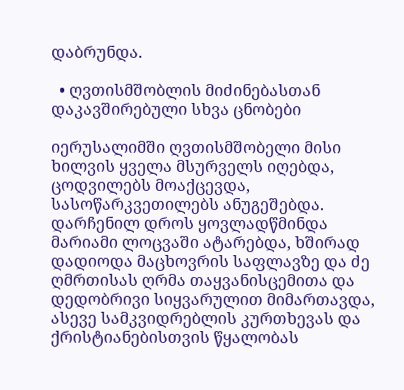დაბრუნდა.

  • ღვთისმშობლის მიძინებასთან დაკავშირებული სხვა ცნობები

იერუსალიმში ღვთისმშობელი მისი ხილვის ყველა მსურველს იღებდა, ცოდვილებს მოაქცევდა, სასოწარკვეთილებს ანუგეშებდა. დარჩენილ დროს ყოვლადწმინდა მარიამი ლოცვაში ატარებდა, ხშირად დადიოდა მაცხოვრის საფლავზე და ძე ღმრთისას ღრმა თაყვანისცემითა და დედობრივი სიყვარულით მიმართავდა, ასევე სამკვიდრებლის კურთხევას და ქრისტიანებისთვის წყალობას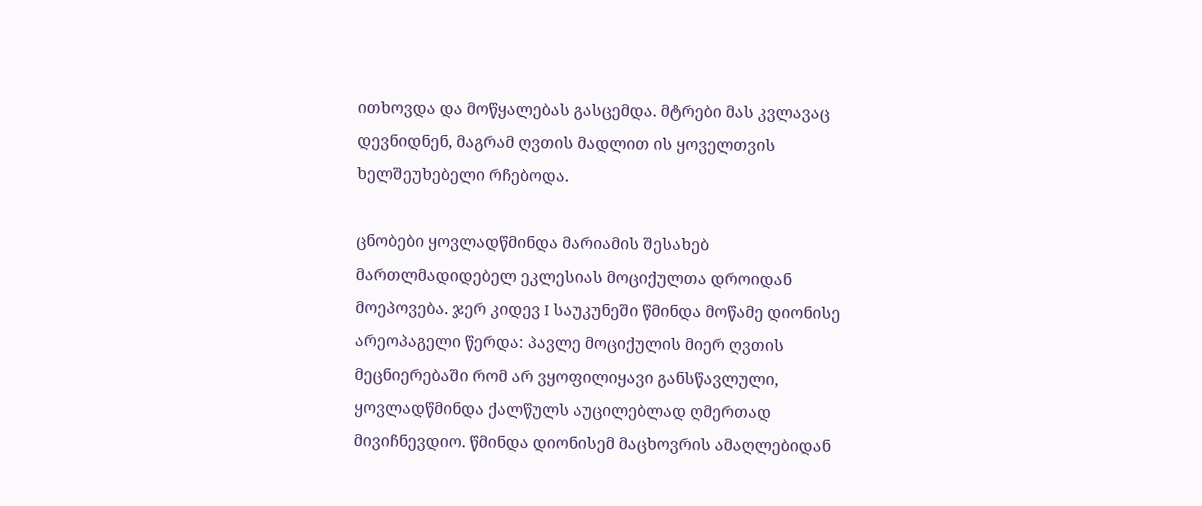ითხოვდა და მოწყალებას გასცემდა. მტრები მას კვლავაც დევნიდნენ, მაგრამ ღვთის მადლით ის ყოველთვის ხელშეუხებელი რჩებოდა.

ცნობები ყოვლადწმინდა მარიამის შესახებ მართლმადიდებელ ეკლესიას მოციქულთა დროიდან მოეპოვება. ჯერ კიდევ I საუკუნეში წმინდა მოწამე დიონისე არეოპაგელი წერდა: პავლე მოციქულის მიერ ღვთის მეცნიერებაში რომ არ ვყოფილიყავი განსწავლული, ყოვლადწმინდა ქალწულს აუცილებლად ღმერთად მივიჩნევდიო. წმინდა დიონისემ მაცხოვრის ამაღლებიდან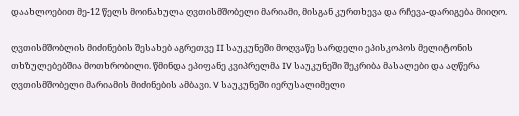დაახლოებით მე-12 წელს მოინახულა ღვთისმშობელი მარიამი, მისგან კურთხევა და რჩევა-დარიგება მიიღო.

ღვთისმშობლის მიძინების შესახებ აგრეთვე II საუკუნეში მოღვაწე სარდელი ეპისკოპოს მელიტონის თხზულებებშია მოთხრობილი. წმინდა ეპიფანე კვიპრელმა IV საუკუნეში შეკრიბა მასალები და აღწერა ღვთისმშობელი მარიამის მიძინების ამბავი. V საუკუნეში იერუსალიმელი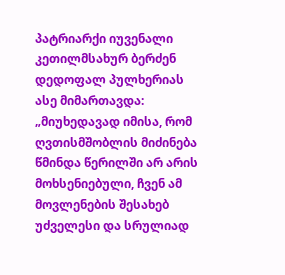პატრიარქი იუვენალი კეთილმსახურ ბერძენ დედოფალ პულხერიას ასე მიმართავდა: „მიუხედავად იმისა, რომ ღვთისმშობლის მიძინება წმინდა წერილში არ არის მოხსენიებული, ჩვენ ამ მოვლენების შესახებ უძველესი და სრულიად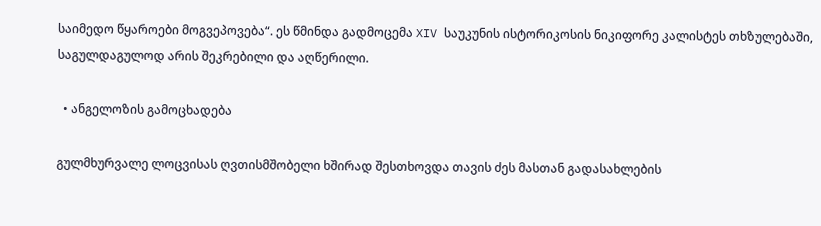საიმედო წყაროები მოგვეპოვება“. ეს წმინდა გადმოცემა XIV საუკუნის ისტორიკოსის ნიკიფორე კალისტეს თხზულებაში, საგულდაგულოდ არის შეკრებილი და აღწერილი.

  • ანგელოზის გამოცხადება

გულმხურვალე ლოცვისას ღვთისმშობელი ხშირად შესთხოვდა თავის ძეს მასთან გადასახლების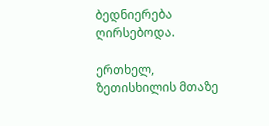ბედნიერება ღირსებოდა.

ერთხელ, ზეთისხილის მთაზე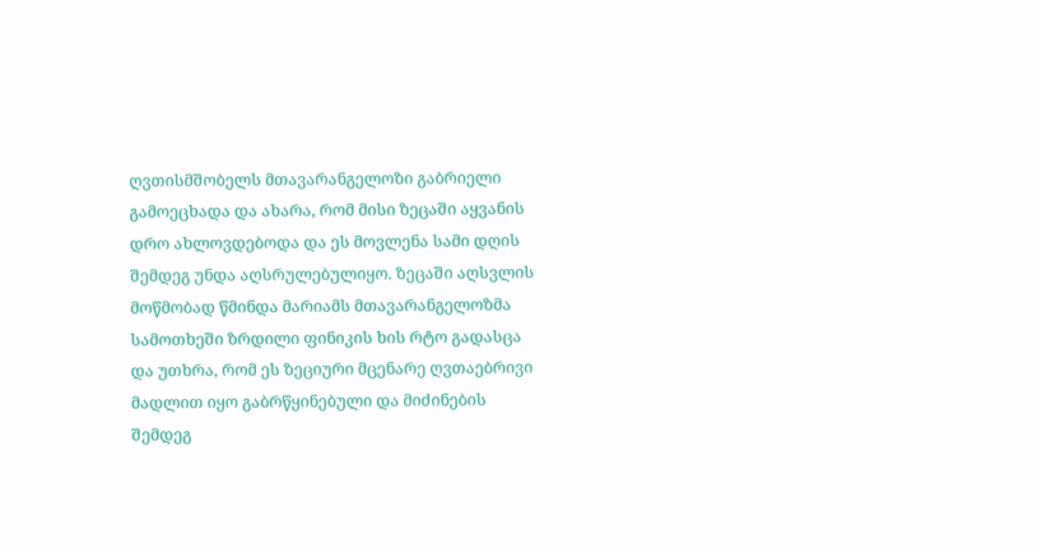ღვთისმშობელს მთავარანგელოზი გაბრიელი გამოეცხადა და ახარა, რომ მისი ზეცაში აყვანის დრო ახლოვდებოდა და ეს მოვლენა სამი დღის შემდეგ უნდა აღსრულებულიყო. ზეცაში აღსვლის მოწმობად წმინდა მარიამს მთავარანგელოზმა სამოთხეში ზრდილი ფინიკის ხის რტო გადასცა და უთხრა, რომ ეს ზეციური მცენარე ღვთაებრივი მადლით იყო გაბრწყინებული და მიძინების შემდეგ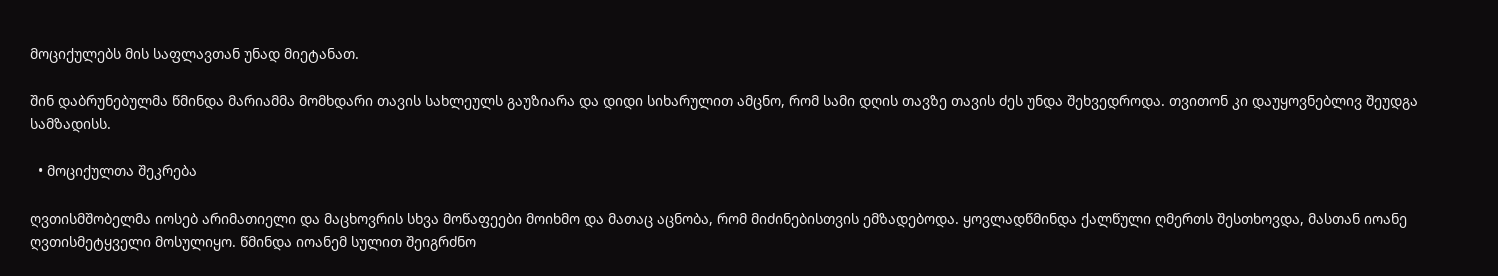მოციქულებს მის საფლავთან უნად მიეტანათ.

შინ დაბრუნებულმა წმინდა მარიამმა მომხდარი თავის სახლეულს გაუზიარა და დიდი სიხარულით ამცნო, რომ სამი დღის თავზე თავის ძეს უნდა შეხვედროდა. თვითონ კი დაუყოვნებლივ შეუდგა სამზადისს.

  • მოციქულთა შეკრება

ღვთისმშობელმა იოსებ არიმათიელი და მაცხოვრის სხვა მოწაფეები მოიხმო და მათაც აცნობა, რომ მიძინებისთვის ემზადებოდა. ყოვლადწმინდა ქალწული ღმერთს შესთხოვდა, მასთან იოანე ღვთისმეტყველი მოსულიყო. წმინდა იოანემ სულით შეიგრძნო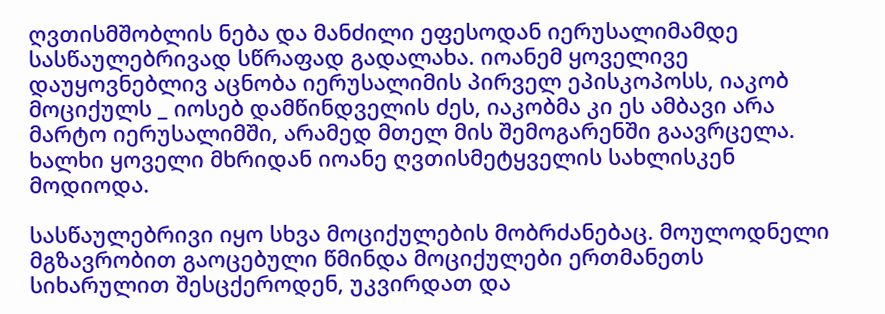ღვთისმშობლის ნება და მანძილი ეფესოდან იერუსალიმამდე სასწაულებრივად სწრაფად გადალახა. იოანემ ყოველივე დაუყოვნებლივ აცნობა იერუსალიმის პირველ ეპისკოპოსს, იაკობ მოციქულს _ იოსებ დამწინდველის ძეს, იაკობმა კი ეს ამბავი არა მარტო იერუსალიმში, არამედ მთელ მის შემოგარენში გაავრცელა. ხალხი ყოველი მხრიდან იოანე ღვთისმეტყველის სახლისკენ მოდიოდა.

სასწაულებრივი იყო სხვა მოციქულების მობრძანებაც. მოულოდნელი მგზავრობით გაოცებული წმინდა მოციქულები ერთმანეთს სიხარულით შესცქეროდენ, უკვირდათ და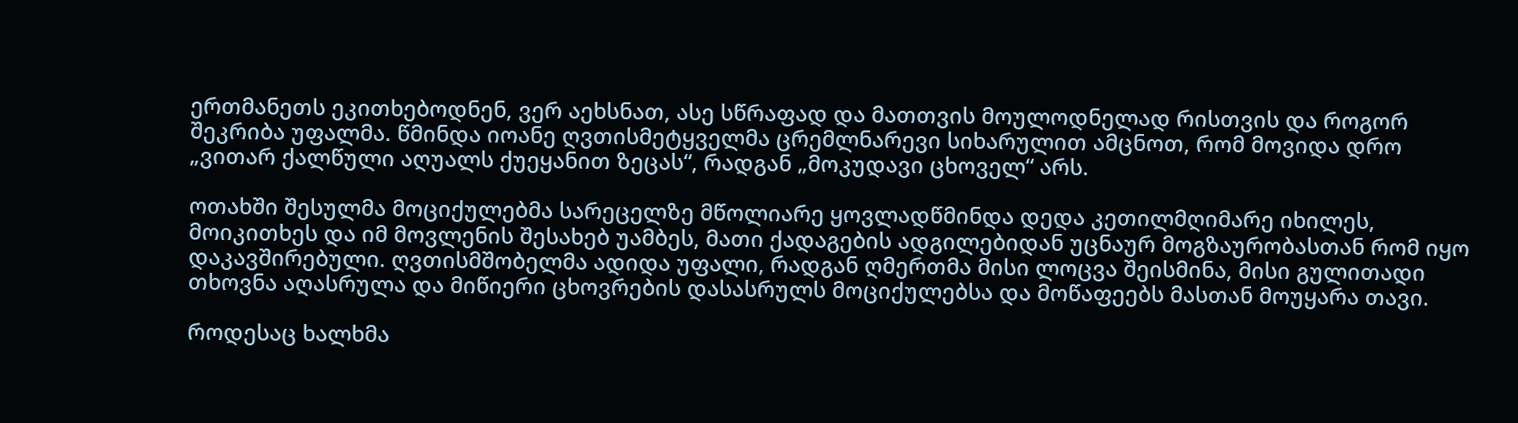ერთმანეთს ეკითხებოდნენ, ვერ აეხსნათ, ასე სწრაფად და მათთვის მოულოდნელად რისთვის და როგორ შეკრიბა უფალმა. წმინდა იოანე ღვთისმეტყველმა ცრემლნარევი სიხარულით ამცნოთ, რომ მოვიდა დრო „ვითარ ქალწული აღუალს ქუეყანით ზეცას“, რადგან „მოკუდავი ცხოველ“ არს.

ოთახში შესულმა მოციქულებმა სარეცელზე მწოლიარე ყოვლადწმინდა დედა კეთილმღიმარე იხილეს, მოიკითხეს და იმ მოვლენის შესახებ უამბეს, მათი ქადაგების ადგილებიდან უცნაურ მოგზაურობასთან რომ იყო დაკავშირებული. ღვთისმშობელმა ადიდა უფალი, რადგან ღმერთმა მისი ლოცვა შეისმინა, მისი გულითადი თხოვნა აღასრულა და მიწიერი ცხოვრების დასასრულს მოციქულებსა და მოწაფეებს მასთან მოუყარა თავი.

როდესაც ხალხმა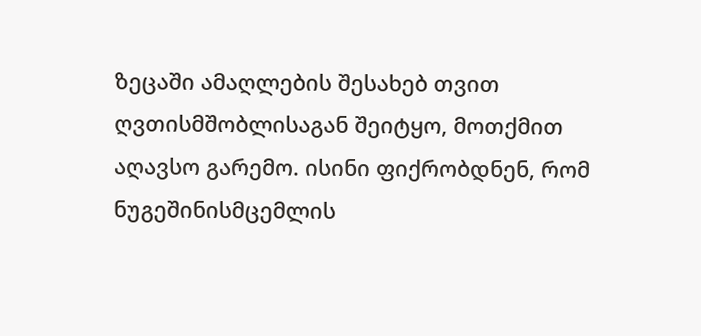ზეცაში ამაღლების შესახებ თვით ღვთისმშობლისაგან შეიტყო, მოთქმით აღავსო გარემო. ისინი ფიქრობდნენ, რომ ნუგეშინისმცემლის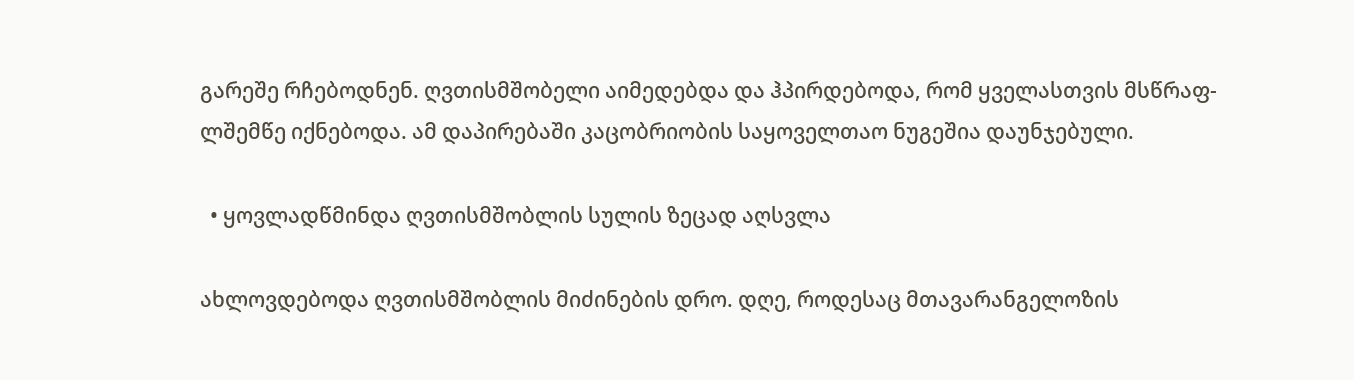გარეშე რჩებოდნენ. ღვთისმშობელი აიმედებდა და ჰპირდებოდა, რომ ყველასთვის მსწრაფ-ლშემწე იქნებოდა. ამ დაპირებაში კაცობრიობის საყოველთაო ნუგეშია დაუნჯებული.

  • ყოვლადწმინდა ღვთისმშობლის სულის ზეცად აღსვლა

ახლოვდებოდა ღვთისმშობლის მიძინების დრო. დღე, როდესაც მთავარანგელოზის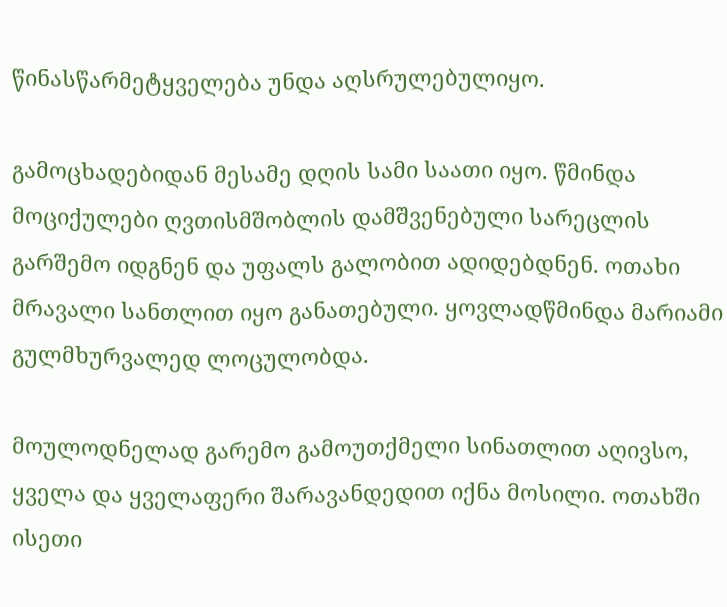წინასწარმეტყველება უნდა აღსრულებულიყო.

გამოცხადებიდან მესამე დღის სამი საათი იყო. წმინდა მოციქულები ღვთისმშობლის დამშვენებული სარეცლის გარშემო იდგნენ და უფალს გალობით ადიდებდნენ. ოთახი მრავალი სანთლით იყო განათებული. ყოვლადწმინდა მარიამი გულმხურვალედ ლოცულობდა.

მოულოდნელად გარემო გამოუთქმელი სინათლით აღივსო, ყველა და ყველაფერი შარავანდედით იქნა მოსილი. ოთახში ისეთი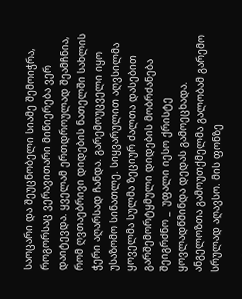საოცარი და შეუცნობელი სიამე შემოიჭრა, როგორსაც ვერავითარი მიწიერება ვერ დაიტევდა. ყველამ ერთდროულად შეამჩნია, რომ ღვთაებრივი დიდების ნათელში სახლის ჭერი აღარსად ჩანდა. გარემოუცველი იყო უსაზომო სინათლე. სიყვარულით აღვსილმა ყოველმა სულმა ზეციურ ძალთა დასებით გარშემორტყმული დიდების მობრძანება შეიგრძნო _  უფალი იესო ქრისტე ყოვლადწმინდა დედას გამოეცხადა. ანგელოზთა გამოუთქმელმა გალობამ გარემო სრულად აღავსო. მის ფონზე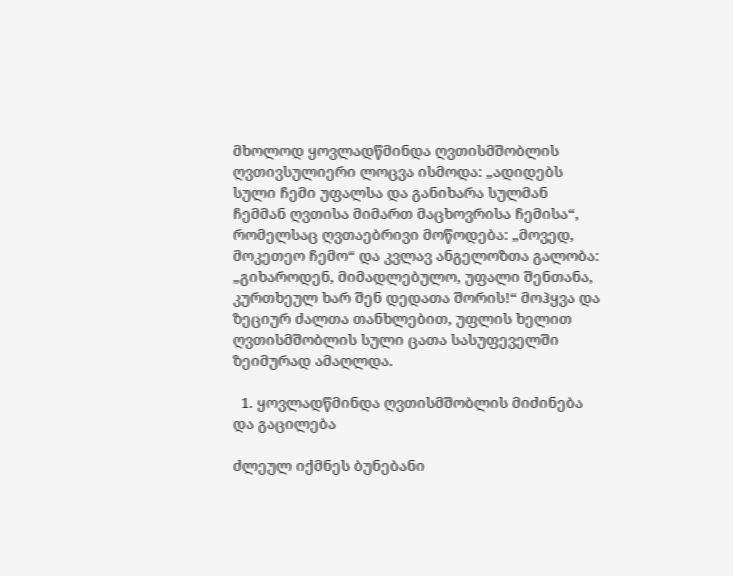მხოლოდ ყოვლადწმინდა ღვთისმშობლის ღვთივსულიერი ლოცვა ისმოდა: „ადიდებს სული ჩემი უფალსა და განიხარა სულმან ჩემმან ღვთისა მიმართ მაცხოვრისა ჩემისა“, რომელსაც ღვთაებრივი მოწოდება: „მოვედ, მოკეთეო ჩემო“ და კვლავ ანგელოზთა გალობა: „გიხაროდენ, მიმადლებულო, უფალი შენთანა, კურთხეულ ხარ შენ დედათა შორის!“ მოჰყვა და ზეციურ ძალთა თანხლებით, უფლის ხელით ღვთისმშობლის სული ცათა სასუფეველში ზეიმურად ამაღლდა.

  1. ყოვლადწმინდა ღვთისმშობლის მიძინება და გაცილება

ძლეულ იქმნეს ბუნებანი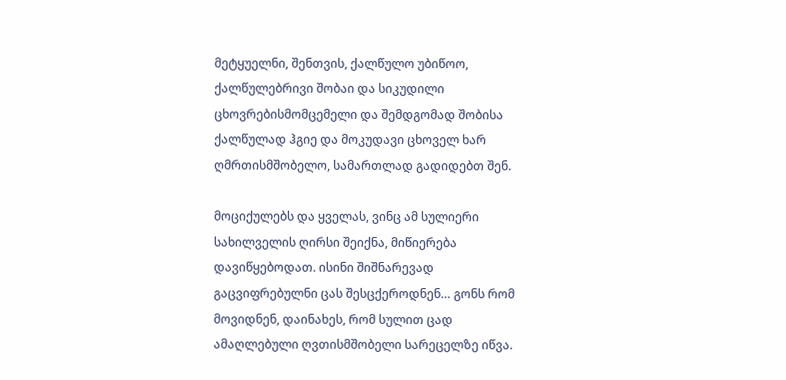მეტყუელნი, შენთვის, ქალწულო უბიწოო, ქალწულებრივი შობაი და სიკუდილი ცხოვრებისმომცემელი და შემდგომად შობისა ქალწულად ჰგიე და მოკუდავი ცხოველ ხარ ღმრთისმშობელო, სამართლად გადიდებთ შენ.

მოციქულებს და ყველას, ვინც ამ სულიერი სახილველის ღირსი შეიქნა, მიწიერება დავიწყებოდათ. ისინი შიშნარევად გაცვიფრებულნი ცას შესცქეროდნენ… გონს რომ მოვიდნენ, დაინახეს, რომ სულით ცად ამაღლებული ღვთისმშობელი სარეცელზე იწვა.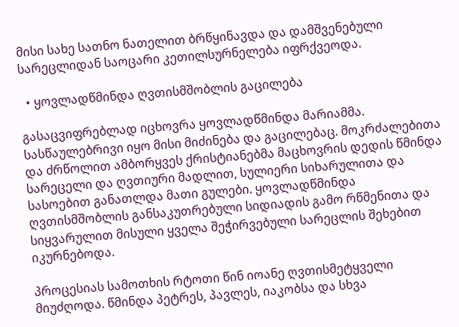მისი სახე სათნო ნათელით ბრწყინავდა და დამშვენებული სარეცლიდან საოცარი კეთილსურნელება იფრქვეოდა.

  • ყოვლადწმინდა ღვთისმშობლის გაცილება

გასაცვიფრებლად იცხოვრა ყოვლადწმინდა მარიამმა. სასწაულებრივი იყო მისი მიძინება და გაცილებაც. მოკრძალებითა და ძრწოლით ამბორყვეს ქრისტიანებმა მაცხოვრის დედის წმინდა სარეცელი და ღვთიური მადლით, სულიერი სიხარულითა და სასოებით განათლდა მათი გულები. ყოვლადწმინდა ღვთისმშობლის განსაკუთრებული სიდიადის გამო რწმენითა და სიყვარულით მისული ყველა შეჭირვებული სარეცლის შეხებით იკურნებოდა.

პროცესიას სამოთხის რტოთი წინ იოანე ღვთისმეტყველი მიუძღოდა. წმინდა პეტრეს, პავლეს, იაკობსა და სხვა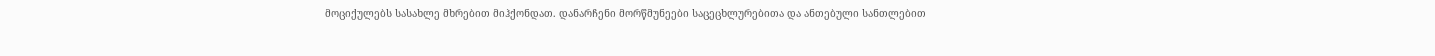მოციქულებს სასახლე მხრებით მიჰქონდათ. დანარჩენი მორწმუნეები საცეცხლურებითა და ანთებული სანთლებით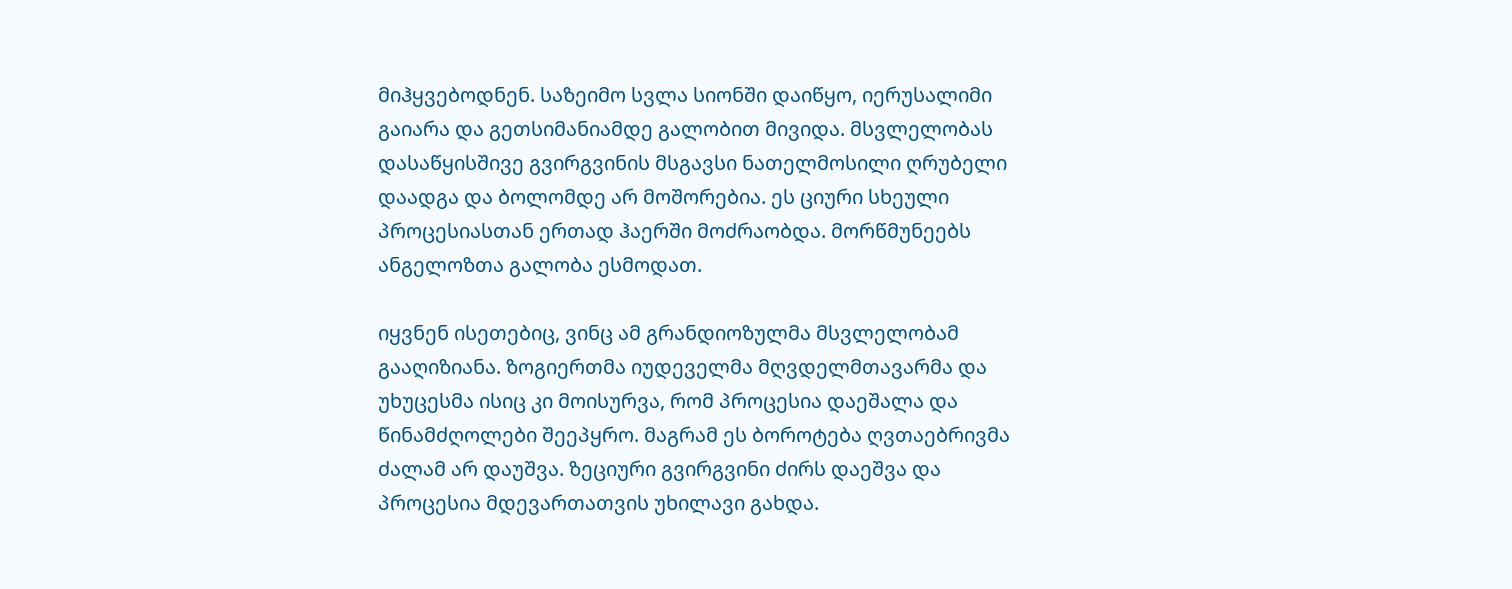მიჰყვებოდნენ. საზეიმო სვლა სიონში დაიწყო, იერუსალიმი გაიარა და გეთსიმანიამდე გალობით მივიდა. მსვლელობას დასაწყისშივე გვირგვინის მსგავსი ნათელმოსილი ღრუბელი დაადგა და ბოლომდე არ მოშორებია. ეს ციური სხეული პროცესიასთან ერთად ჰაერში მოძრაობდა. მორწმუნეებს ანგელოზთა გალობა ესმოდათ.

იყვნენ ისეთებიც, ვინც ამ გრანდიოზულმა მსვლელობამ გააღიზიანა. ზოგიერთმა იუდეველმა მღვდელმთავარმა და უხუცესმა ისიც კი მოისურვა, რომ პროცესია დაეშალა და წინამძღოლები შეეპყრო. მაგრამ ეს ბოროტება ღვთაებრივმა ძალამ არ დაუშვა. ზეციური გვირგვინი ძირს დაეშვა და პროცესია მდევართათვის უხილავი გახდა.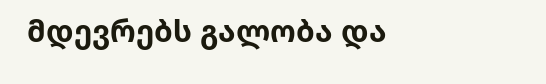მდევრებს გალობა და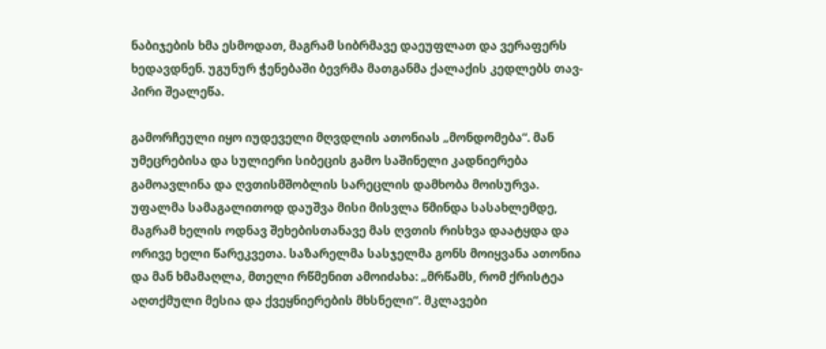ნაბიჯების ხმა ესმოდათ, მაგრამ სიბრმავე დაეუფლათ და ვერაფერს ხედავდნენ. უგუნურ ჭენებაში ბევრმა მათგანმა ქალაქის კედლებს თავ-პირი შეალეწა.

გამორჩეული იყო იუდეველი მღვდლის ათონიას „მონდომება“. მან უმეცრებისა და სულიერი სიბეცის გამო საშინელი კადნიერება გამოავლინა და ღვთისმშობლის სარეცლის დამხობა მოისურვა. უფალმა სამაგალითოდ დაუშვა მისი მისვლა წმინდა სასახლემდე, მაგრამ ხელის ოდნავ შეხებისთანავე მას ღვთის რისხვა დაატყდა და ორივე ხელი წარეკვეთა. საზარელმა სასჯელმა გონს მოიყვანა ათონია და მან ხმამაღლა, მთელი რწმენით ამოიძახა: „მრწამს, რომ ქრისტეა აღთქმული მესია და ქვეყნიერების მხსნელი“. მკლავები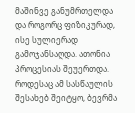მაშინვე განუმრთელდა და როგორც ფიზიკურად, ისე სულიერად გამოჯანსაღდა. ათონია პროცესიას შეუერთდა. როდესაც ამ სასწაულის შესახებ შეიტყო, ბევრმა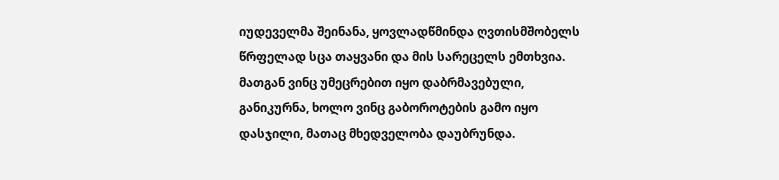იუდეველმა შეინანა, ყოვლადწმინდა ღვთისმშობელს წრფელად სცა თაყვანი და მის სარეცელს ემთხვია. მათგან ვინც უმეცრებით იყო დაბრმავებული, განიკურნა, ხოლო ვინც გაბოროტების გამო იყო დასჯილი, მათაც მხედველობა დაუბრუნდა.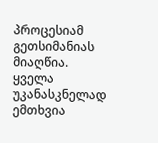პროცესიამ გეთსიმანიას მიაღწია. ყველა უკანასკნელად ემთხვია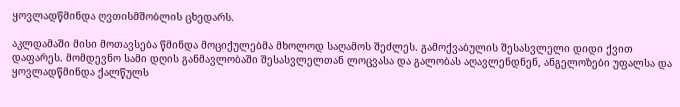ყოვლადწმინდა ღვთისმშობლის ცხედარს.

აკლდამაში მისი მოთავსება წმინდა მოციქულებმა მხოლოდ საღამოს შეძლეს. გამოქვაბულის შესასვლელი დიდი ქვით დაფარეს. მომდევნო სამი დღის განმავლობაში შესასვლელთან ლოცვასა და გალობას აღავლენდნენ, ანგელოზები უფალსა და ყოვლადწმინდა ქალწულს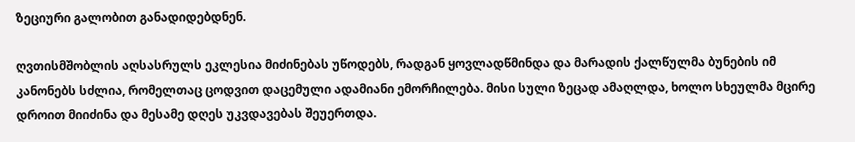ზეციური გალობით განადიდებდნენ.

ღვთისმშობლის აღსასრულს ეკლესია მიძინებას უწოდებს, რადგან ყოვლადწმინდა და მარადის ქალწულმა ბუნების იმ კანონებს სძლია, რომელთაც ცოდვით დაცემული ადამიანი ემორჩილება. მისი სული ზეცად ამაღლდა, ხოლო სხეულმა მცირე დროით მიიძინა და მესამე დღეს უკვდავებას შეუერთდა.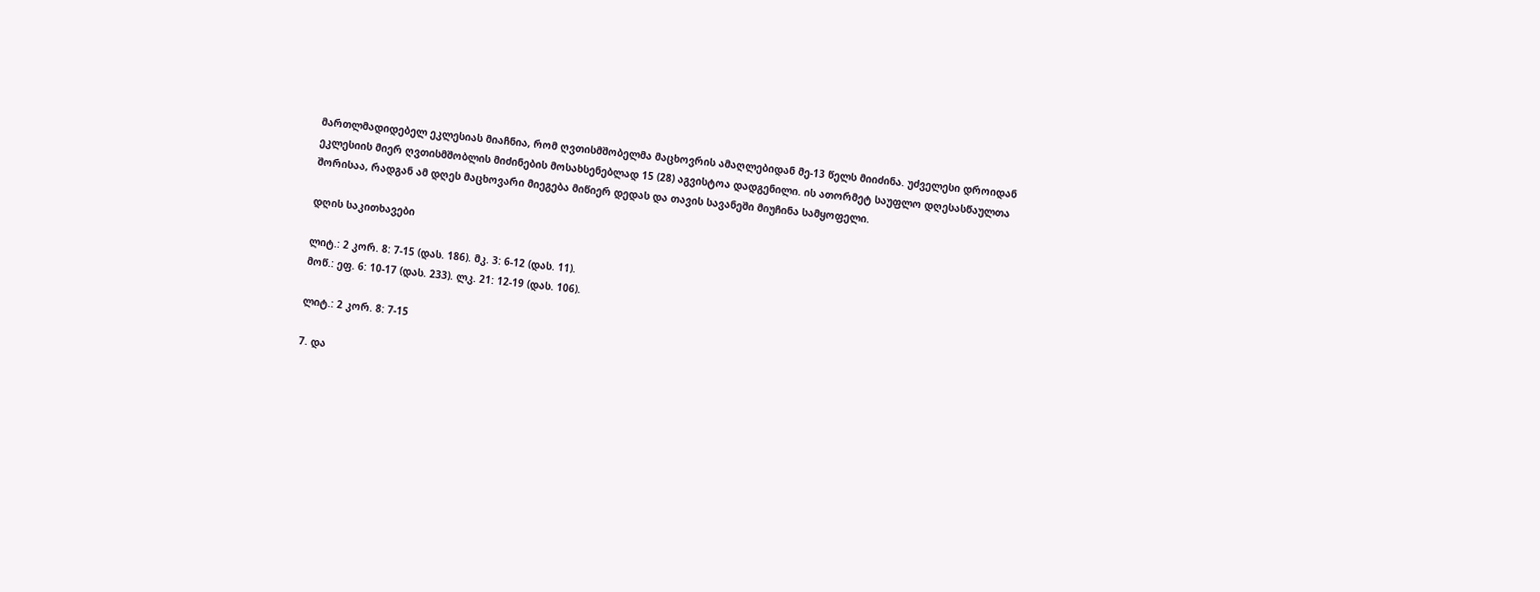მართლმადიდებელ ეკლესიას მიაჩნია, რომ ღვთისმშობელმა მაცხოვრის ამაღლებიდან მე-13 წელს მიიძინა. უძველესი დროიდან ეკლესიის მიერ ღვთისმშობლის მიძინების მოსახსენებლად 15 (28) აგვისტოა დადგენილი. ის ათორმეტ საუფლო დღესასწაულთა შორისაა, რადგან ამ დღეს მაცხოვარი მიეგება მიწიერ დედას და თავის სავანეში მიუჩინა სამყოფელი.

დღის საკითხავები

ლიტ.: 2 კორ. 8: 7-15 (დას. 186). მკ. 3: 6-12 (დას. 11).
მოწ.: ეფ. 6: 10-17 (დას. 233). ლკ. 21: 12-19 (დას. 106).

ლიტ.: 2 კორ. 8: 7-15

7. და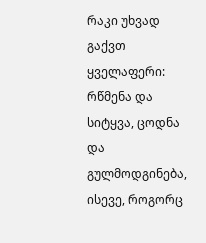რაკი უხვად გაქვთ ყველაფერი: რწმენა და სიტყვა, ცოდნა და გულმოდგინება, ისევე, როგორც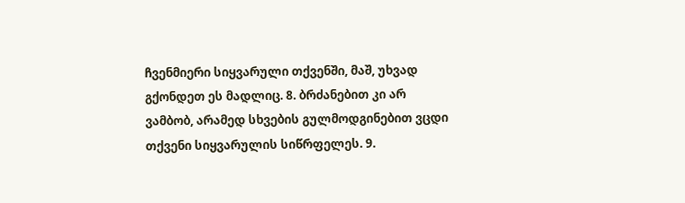ჩვენმიერი სიყვარული თქვენში, მაშ, უხვად გქონდეთ ეს მადლიც. 8. ბრძანებით კი არ ვამბობ, არამედ სხვების გულმოდგინებით ვცდი თქვენი სიყვარულის სიწრფელეს. 9.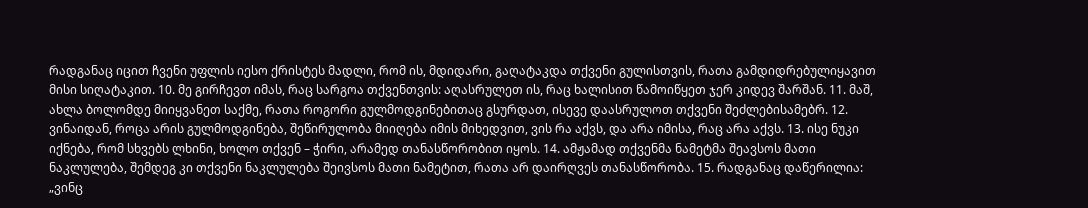რადგანაც იცით ჩვენი უფლის იესო ქრისტეს მადლი, რომ ის, მდიდარი, გაღატაკდა თქვენი გულისთვის, რათა გამდიდრებულიყავით მისი სიღატაკით. 10. მე გირჩევთ იმას, რაც სარგოა თქვენთვის: აღასრულეთ ის, რაც ხალისით წამოიწყეთ ჯერ კიდევ შარშან. 11. მაშ, ახლა ბოლომდე მიიყვანეთ საქმე, რათა როგორი გულმოდგინებითაც გსურდათ, ისევე დაასრულოთ თქვენი შეძლებისამებრ. 12. ვინაიდან, როცა არის გულმოდგინება, შეწირულობა მიიღება იმის მიხედვით, ვის რა აქვს, და არა იმისა, რაც არა აქვს. 13. ისე ნუკი იქნება, რომ სხვებს ლხინი, ხოლო თქვენ – ჭირი, არამედ თანასწორობით იყოს. 14. ამჟამად თქვენმა ნამეტმა შეავსოს მათი ნაკლულება, შემდეგ კი თქვენი ნაკლულება შეივსოს მათი ნამეტით, რათა არ დაირღვეს თანასწორობა. 15. რადგანაც დაწერილია: „ვინც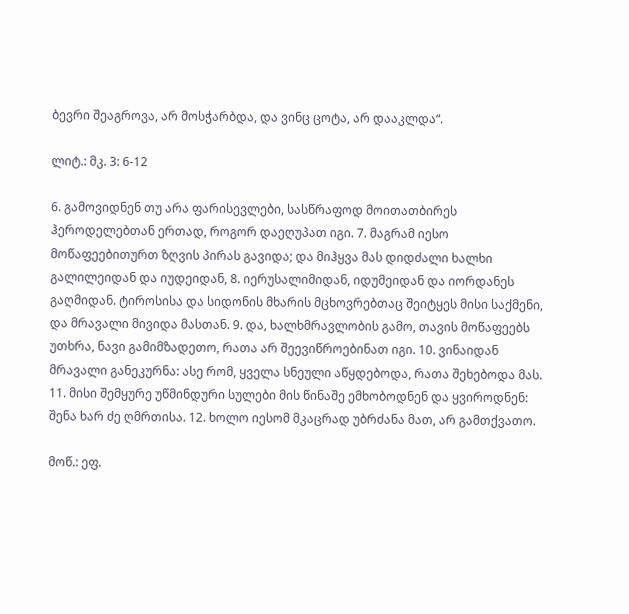ბევრი შეაგროვა, არ მოსჭარბდა, და ვინც ცოტა, არ დააკლდა“.

ლიტ.: მკ. 3: 6-12

6. გამოვიდნენ თუ არა ფარისევლები, სასწრაფოდ მოითათბირეს ჰეროდელებთან ერთად, როგორ დაეღუპათ იგი. 7. მაგრამ იესო მოწაფეებითურთ ზღვის პირას გავიდა; და მიჰყვა მას დიდძალი ხალხი გალილეიდან და იუდეიდან, 8. იერუსალიმიდან, იდუმეიდან და იორდანეს გაღმიდან. ტიროსისა და სიდონის მხარის მცხოვრებთაც შეიტყეს მისი საქმენი, და მრავალი მივიდა მასთან. 9. და, ხალხმრავლობის გამო, თავის მოწაფეებს უთხრა, ნავი გამიმზადეთო, რათა არ შეევიწროებინათ იგი. 10. ვინაიდან მრავალი განეკურნა: ასე რომ, ყველა სნეული აწყდებოდა, რათა შეხებოდა მას. 11. მისი შემყურე უწმინდური სულები მის წინაშე ემხობოდნენ და ყვიროდნენ: შენა ხარ ძე ღმრთისა. 12. ხოლო იესომ მკაცრად უბრძანა მათ, არ გამთქვათო.

მოწ.: ეფ.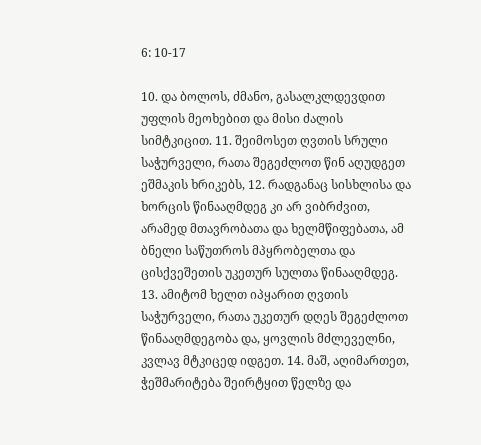6: 10-17

10. და ბოლოს, ძმანო, გასალკლდევდით უფლის მეოხებით და მისი ძალის სიმტკიცით. 11. შეიმოსეთ ღვთის სრული საჭურველი, რათა შეგეძლოთ წინ აღუდგეთ ეშმაკის ხრიკებს, 12. რადგანაც სისხლისა და ხორცის წინააღმდეგ კი არ ვიბრძვით, არამედ მთავრობათა და ხელმწიფებათა, ამ ბნელი საწუთროს მპყრობელთა და ცისქვეშეთის უკეთურ სულთა წინააღმდეგ. 13. ამიტომ ხელთ იპყარით ღვთის საჭურველი, რათა უკეთურ დღეს შეგეძლოთ წინააღმდეგობა და, ყოვლის მძლეველნი, კვლავ მტკიცედ იდგეთ. 14. მაშ, აღიმართეთ, ჭეშმარიტება შეირტყით წელზე და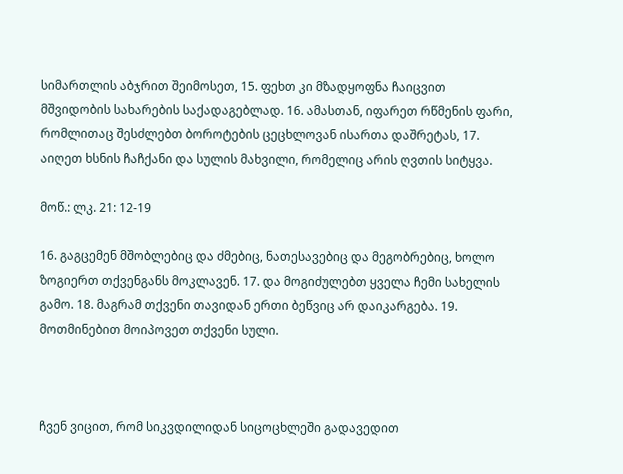სიმართლის აბჯრით შეიმოსეთ, 15. ფეხთ კი მზადყოფნა ჩაიცვით მშვიდობის სახარების საქადაგებლად. 16. ამასთან, იფარეთ რწმენის ფარი, რომლითაც შესძლებთ ბოროტების ცეცხლოვან ისართა დაშრეტას, 17. აიღეთ ხსნის ჩაჩქანი და სულის მახვილი, რომელიც არის ღვთის სიტყვა.

მოწ.: ლკ. 21: 12-19

16. გაგცემენ მშობლებიც და ძმებიც, ნათესავებიც და მეგობრებიც, ხოლო ზოგიერთ თქვენგანს მოკლავენ. 17. და მოგიძულებთ ყველა ჩემი სახელის გამო. 18. მაგრამ თქვენი თავიდან ერთი ბეწვიც არ დაიკარგება. 19. მოთმინებით მოიპოვეთ თქვენი სული.



ჩვენ ვიცით, რომ სიკვდილიდან სიცოცხლეში გადავედით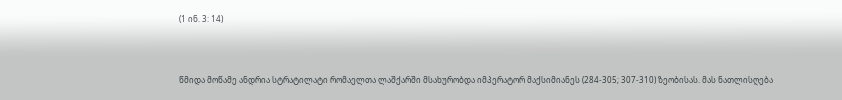(1 ინ. 3: 14)



წმიდა მოწამე ანდრია სტრატილატი რომაელთა ლაშქარში მსახურობდა იმპერატორ მაქსიმიანეს (284-305; 307-310) ზეობისას. მას ნათლისღება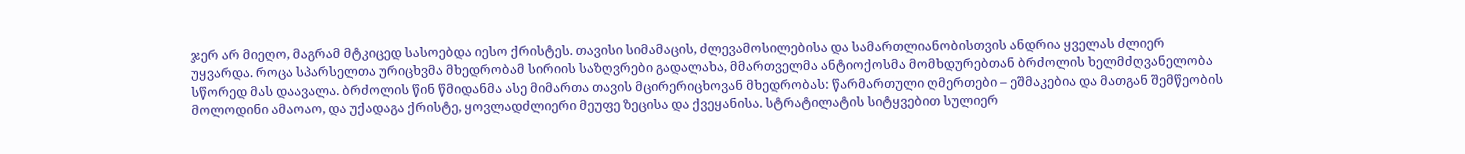ჯერ არ მიეღო, მაგრამ მტკიცედ სასოებდა იესო ქრისტეს. თავისი სიმამაცის, ძლევამოსილებისა და სამართლიანობისთვის ანდრია ყველას ძლიერ უყვარდა. როცა სპარსელთა ურიცხვმა მხედრობამ სირიის საზღვრები გადალახა, მმართველმა ანტიოქოსმა მომხდურებთან ბრძოლის ხელმძღვანელობა სწორედ მას დაავალა. ბრძოლის წინ წმიდანმა ასე მიმართა თავის მცირერიცხოვან მხედრობას: წარმართული ღმერთები – ეშმაკებია და მათგან შემწეობის მოლოდინი ამაოაო, და უქადაგა ქრისტე, ყოვლადძლიერი მეუფე ზეცისა და ქვეყანისა. სტრატილატის სიტყვებით სულიერ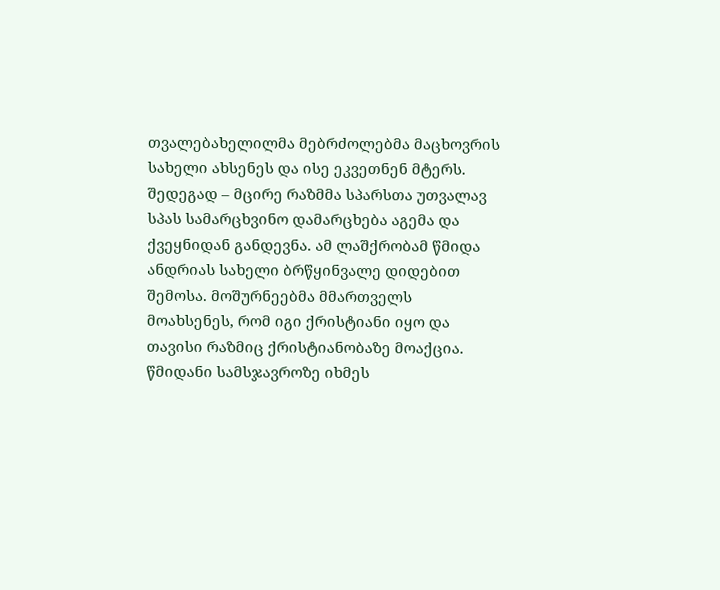თვალებახელილმა მებრძოლებმა მაცხოვრის სახელი ახსენეს და ისე ეკვეთნენ მტერს. შედეგად – მცირე რაზმმა სპარსთა უთვალავ სპას სამარცხვინო დამარცხება აგემა და ქვეყნიდან განდევნა. ამ ლაშქრობამ წმიდა ანდრიას სახელი ბრწყინვალე დიდებით შემოსა. მოშურნეებმა მმართველს მოახსენეს, რომ იგი ქრისტიანი იყო და თავისი რაზმიც ქრისტიანობაზე მოაქცია. წმიდანი სამსჯავროზე იხმეს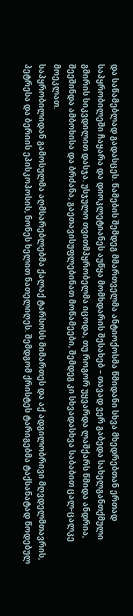და საწამებლად გადასცეს. წამების შემდეგ მმართველმა ანტიოქოსმა წმიდანი სხვა მხედრებთან ერთად საპყრობილეში ჩაყარა და დიოკლეტიანეს აუწყა მომხდარის შესახებ – თავად ვერ გაბედა სახელგანთქმული გმირის სიკვდილით დასჯა. უსჯულო თვითმპყრობელმა იცოდა, თუ როგორ უყვარდა ლაშქარს წმიდა ანდრია, შეეშინდა ამბოხისა და ბრძანა, გაეთავისუფლებინათ მოწამეები, შემდეგ კი სხვადასხვა საბაბით ცალ-ცალკე მოეკლათ.
საპყრობილიდან გამოსულმა აღმსარებლებმა ქალაქ ტარსოსს მიმართეს და აქ ადგილობრივი მღვდელმთავრის, პეტრესა და ბერიის ეპისკოპოსის, ნონეს ხელით ნათელიღეს. შემდგომ ქრისტეს ტარიგებმა ტაქსანატად წოდებულ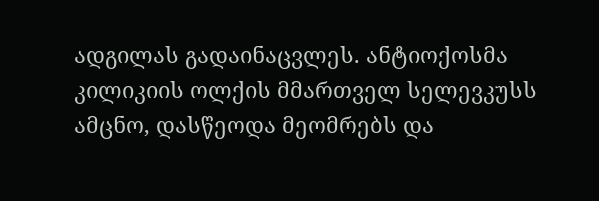ადგილას გადაინაცვლეს. ანტიოქოსმა კილიკიის ოლქის მმართველ სელევკუსს ამცნო, დასწეოდა მეომრებს და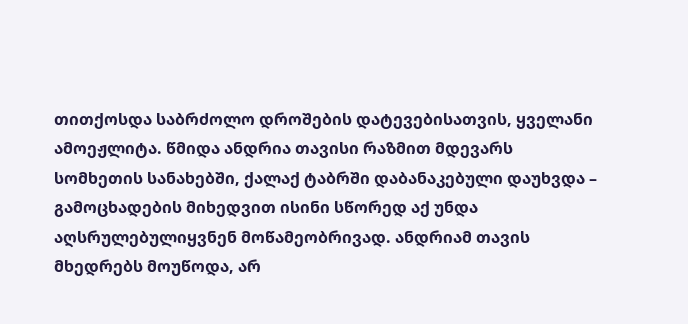თითქოსდა საბრძოლო დროშების დატევებისათვის, ყველანი ამოეჟლიტა. წმიდა ანდრია თავისი რაზმით მდევარს სომხეთის სანახებში, ქალაქ ტაბრში დაბანაკებული დაუხვდა – გამოცხადების მიხედვით ისინი სწორედ აქ უნდა აღსრულებულიყვნენ მოწამეობრივად. ანდრიამ თავის მხედრებს მოუწოდა, არ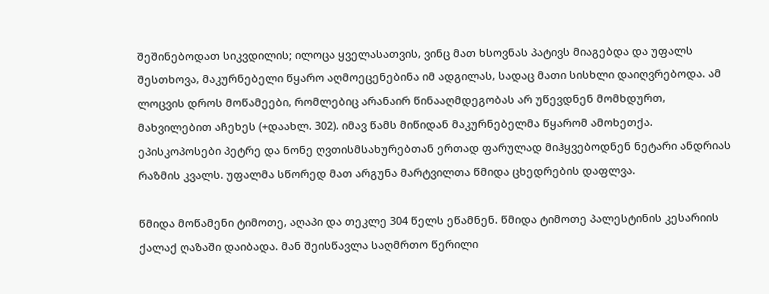შეშინებოდათ სიკვდილის; ილოცა ყველასათვის, ვინც მათ ხსოვნას პატივს მიაგებდა და უფალს შესთხოვა, მაკურნებელი წყარო აღმოეცენებინა იმ ადგილას, სადაც მათი სისხლი დაიღვრებოდა. ამ ლოცვის დროს მოწამეები, რომლებიც არანაირ წინააღმდეგობას არ უწევდნენ მომხდურთ, მახვილებით აჩეხეს (+დაახლ. 302). იმავ წამს მიწიდან მაკურნებელმა წყარომ ამოხეთქა. ეპისკოპოსები პეტრე და ნონე ღვთისმსახურებთან ერთად ფარულად მიჰყვებოდნენ ნეტარი ანდრიას რაზმის კვალს. უფალმა სწორედ მათ არგუნა მარტვილთა წმიდა ცხედრების დაფლვა.

წმიდა მოწამენი ტიმოთე, აღაპი და თეკლე 304 წელს ეწამნენ. წმიდა ტიმოთე პალესტინის კესარიის ქალაქ ღაზაში დაიბადა. მან შეისწავლა საღმრთო წერილი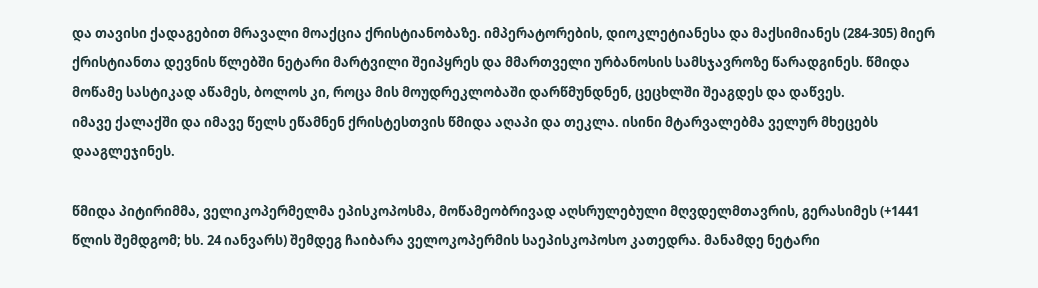და თავისი ქადაგებით მრავალი მოაქცია ქრისტიანობაზე. იმპერატორების, დიოკლეტიანესა და მაქსიმიანეს (284-305) მიერ ქრისტიანთა დევნის წლებში ნეტარი მარტვილი შეიპყრეს და მმართველი ურბანოსის სამსჯავროზე წარადგინეს. წმიდა მოწამე სასტიკად აწამეს, ბოლოს კი, როცა მის მოუდრეკლობაში დარწმუნდნენ, ცეცხლში შეაგდეს და დაწვეს.
იმავე ქალაქში და იმავე წელს ეწამნენ ქრისტესთვის წმიდა აღაპი და თეკლა. ისინი მტარვალებმა ველურ მხეცებს დააგლეჯინეს.

წმიდა პიტირიმმა, ველიკოპერმელმა ეპისკოპოსმა, მოწამეობრივად აღსრულებული მღვდელმთავრის, გერასიმეს (+1441 წლის შემდგომ; ხს. 24 იანვარს) შემდეგ ჩაიბარა ველოკოპერმის საეპისკოპოსო კათედრა. მანამდე ნეტარი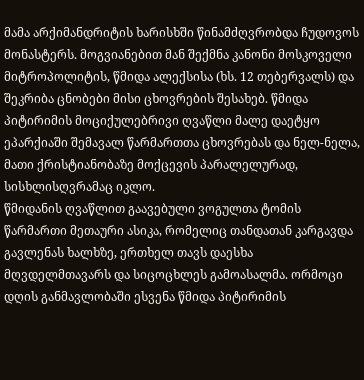მამა არქიმანდრიტის ხარისხში წინამძღვრობდა ჩუდოვოს მონასტერს. მოგვიანებით მან შექმნა კანონი მოსკოველი მიტროპოლიტის, წმიდა ალექსისა (ხს. 12 თებერვალს) და შეკრიბა ცნობები მისი ცხოვრების შესახებ. წმიდა პიტირიმის მოციქულებრივი ღვაწლი მალე დაეტყო ეპარქიაში შემავალ წარმართთა ცხოვრებას და ნელ-ნელა, მათი ქრისტიანობაზე მოქცევის პარალელურად, სისხლისღვრამაც იკლო.
წმიდანის ღვაწლით გაავებული ვოგულთა ტომის წარმართი მეთაური ასიკა, რომელიც თანდათან კარგავდა გავლენას ხალხზე, ერთხელ თავს დაესხა მღვდელმთავარს და სიცოცხლეს გამოასალმა. ორმოცი დღის განმავლობაში ესვენა წმიდა პიტირიმის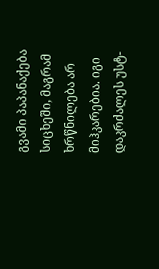გვამი პაპანაქება სიცხეში, მაგრამ ხრწნილება არ მიჰკარებია. იგი დაკრძალეს უსტ-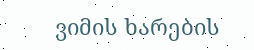ვიმის ხარების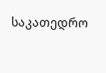საკათედრო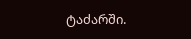ტაძარში.